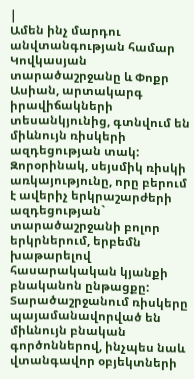|
Ամեն ինչ մարդու անվտանգության համար
Կովկասյան տարածաշրջանը և Փոքր Ասիան, արտակարգ իրավիճակների տեսանկյունից, գտնվում են միևնույն ռիսկերի ազդեցության տակ: Զորօրինակ, սեյսմիկ ռիսկի առկայությունը, որը բերում է ավերիչ երկրաշարժերի ազդեցության` տարածաշրջանի բոլոր երկրներում, երբեմն խաթարելով հասարակական կյանքի բնականոն ընթացքը: Տարածաշրջանում ռիսկերը պայամանավորված են միևնույն բնական գործոններով, ինչպես նաև վտանգավոր օբյեկտների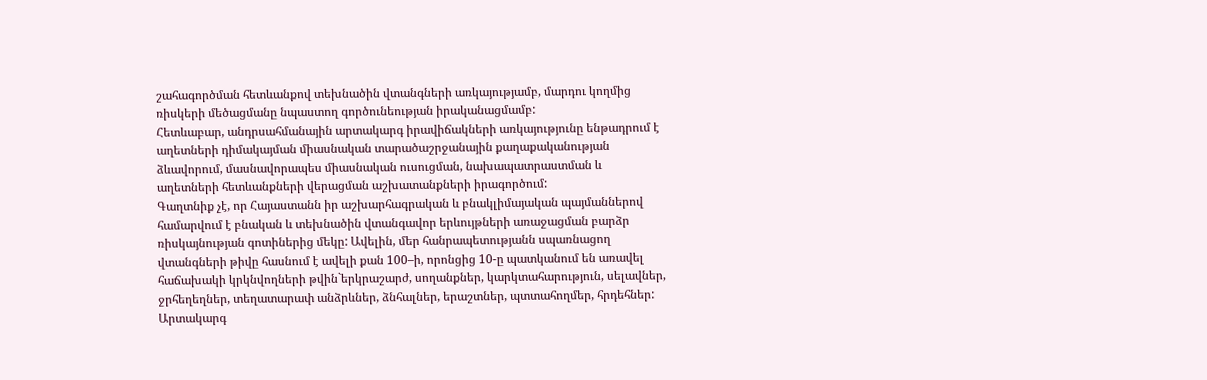շահագործման հետևանքով տեխնածին վտանգների առկայությամբ, մարդու կողմից ռիսկերի մեծացմանը նպաստող գործունեության իրականացմամբ:
Հետևաբար, անդրսահմանային արտակարգ իրավիճակների առկայությունը ենթադրում է աղետների դիմակայման միասնական տարածաշրջանային քաղաքականության ձևավորում, մասնավորապես միասնական ուսուցման, նախապատրաստման և աղետների հետևանքների վերացման աշխատանքների իրագործում:
Գաղտնիք չէ, որ Հայաստանն իր աշխարհագրական և բնակլիմայական պայմաններով համարվում է բնական և տեխնածին վտանգավոր երևույթների առաջացման բարձր ռիսկայնության գոտիներից մեկը: Ավելին, մեր հանրապետությանն սպառնացող վտանգների թիվը հասնում է ավելի քան 100–ի, որոնցից 10-ը պատկանում են առավել հաճախակի կրկնվողների թվին`երկրաշարժ, սողանքներ, կարկտահարություն, սելավներ, ջրհեղեղներ, տեղատարափ անձրևներ, ձնհալներ, երաշտներ, պտտահողմեր, հրդեհներ:
Արտակարգ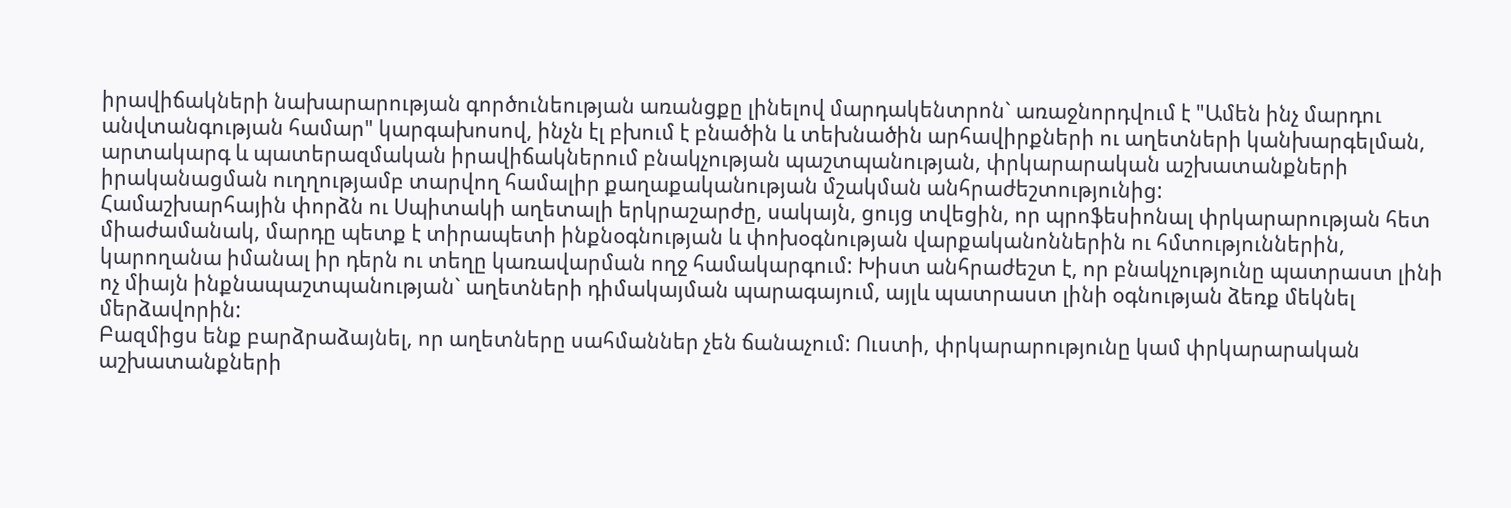իրավիճակների նախարարության գործունեության առանցքը լինելով մարդակենտրոն` առաջնորդվում է "Ամեն ինչ մարդու անվտանգության համար" կարգախոսով, ինչն էլ բխում է բնածին և տեխնածին արհավիրքների ու աղետների կանխարգելման, արտակարգ և պատերազմական իրավիճակներում բնակչության պաշտպանության, փրկարարական աշխատանքների իրականացման ուղղությամբ տարվող համալիր քաղաքականության մշակման անհրաժեշտությունից:
Համաշխարհային փորձն ու Սպիտակի աղետալի երկրաշարժը, սակայն, ցույց տվեցին, որ պրոֆեսիոնալ փրկարարության հետ միաժամանակ, մարդը պետք է տիրապետի ինքնօգնության և փոխօգնության վարքականոններին ու հմտություններին, կարողանա իմանալ իր դերն ու տեղը կառավարման ողջ համակարգում: Խիստ անհրաժեշտ է, որ բնակչությունը պատրաստ լինի ոչ միայն ինքնապաշտպանության` աղետների դիմակայման պարագայում, այլև պատրաստ լինի օգնության ձեռք մեկնել մերձավորին:
Բազմիցս ենք բարձրաձայնել, որ աղետները սահմաններ չեն ճանաչում: Ուստի, փրկարարությունը կամ փրկարարական աշխատանքների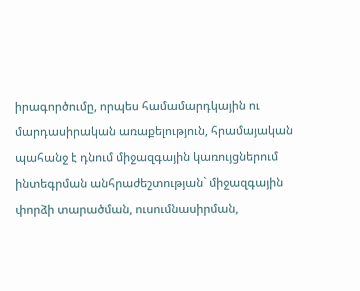իրագործումը, որպես համամարդկային ու մարդասիրական առաքելություն, հրամայական պահանջ է դնում միջազգային կառույցներում ինտեգրման անհրաժեշտության` միջազգային փորձի տարածման, ուսումնասիրման,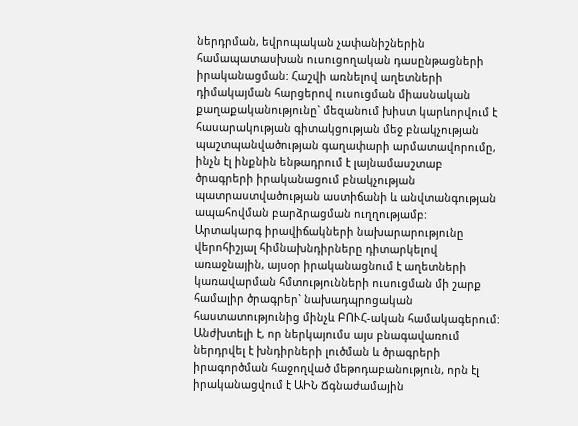ներդրման, եվրոպական չափանիշներին համապատասխան ուսուցողական դասընթացների իրականացման: Հաշվի առնելով աղետների դիմակայման հարցերով ուսուցման միասնական քաղաքականությունը` մեզանում խիստ կարևորվում է հասարակության գիտակցության մեջ բնակչության պաշտպանվածության գաղափարի արմատավորումը, ինչն էլ ինքնին ենթադրում է լայնամասշտաբ ծրագրերի իրականացում բնակչության պատրաստվածության աստիճանի և անվտանգության ապահովման բարձրացման ուղղությամբ:
Արտակարգ իրավիճակների նախարարությունը վերոհիշյալ հիմնախնդիրները դիտարկելով առաջնային, այսօր իրականացնում է աղետների կառավարման հմտությունների ուսուցման մի շարք համալիր ծրագրեր` նախադպրոցական հաստատությունից մինչև ԲՈՒՀ-ական համակագերում: Անժխտելի է, որ ներկայումս այս բնագավառում ներդրվել է խնդիրների լուծման և ծրագրերի իրագործման հաջողված մեթոդաբանություն, որն էլ իրականացվում է ԱԻՆ Ճգնաժամային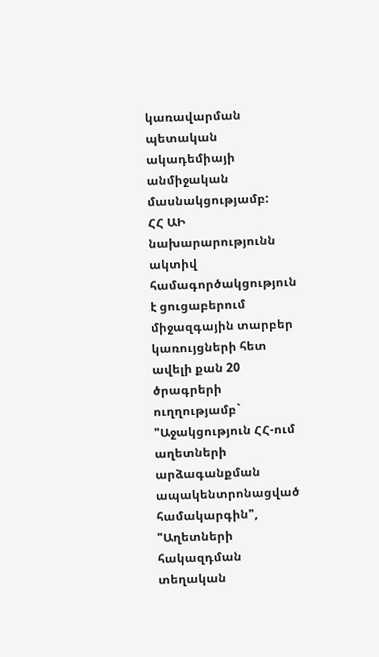կառավարման պետական ակադեմիայի անմիջական մասնակցությամբ:
ՀՀ ԱԻ նախարարությունն ակտիվ համագործակցություն է ցուցաբերում միջազգային տարբեր կառույցների հետ ավելի քան 20 ծրագրերի ուղղությամբ` "Աջակցություն ՀՀ-ում աղետների արձագանքման ապակենտրոնացված համակարգին", "Աղետների հակազդման տեղական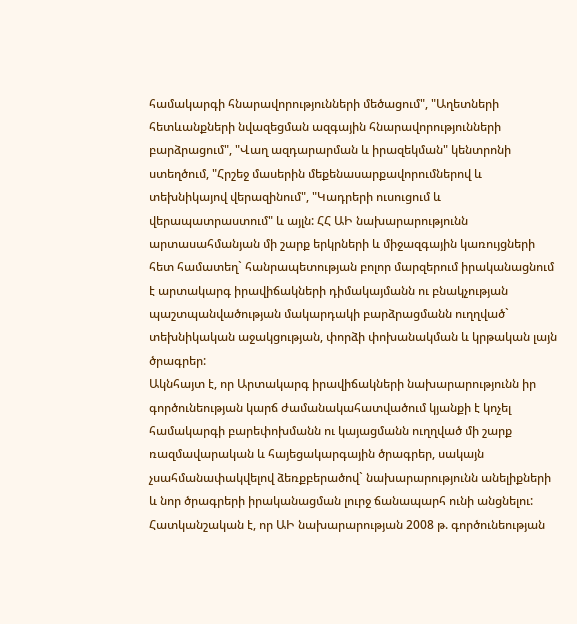համակարգի հնարավորությունների մեծացում", "Աղետների հետևանքների նվազեցման ազգային հնարավորությունների բարձրացում", "Վաղ ազդարարման և իրազեկման" կենտրոնի ստեղծում, "Հրշեջ մասերին մեքենասարքավորումներով և տեխնիկայով վերազինում", "Կադրերի ուսուցում և վերապատրաստում" և այլն: ՀՀ ԱԻ նախարարությունն արտասահմանյան մի շարք երկրների և միջազգային կառույցների հետ համատեղ` հանրապետության բոլոր մարզերում իրականացնում է արտակարգ իրավիճակների դիմակայմանն ու բնակչության պաշտպանվածության մակարդակի բարձրացմանն ուղղված` տեխնիկական աջակցության, փորձի փոխանակման և կրթական լայն ծրագրեր:
Ակնհայտ է, որ Արտակարգ իրավիճակների նախարարությունն իր գործունեության կարճ ժամանակահատվածում կյանքի է կոչել համակարգի բարեփոխմանն ու կայացմանն ուղղված մի շարք ռազմավարական և հայեցակարգային ծրագրեր, սակայն չսահմանափակվելով ձեռքբերածով` նախարարությունն անելիքների և նոր ծրագրերի իրականացման լուրջ ճանապարհ ունի անցնելու: Հատկանշական է, որ ԱԻ նախարարության 2008 թ. գործունեության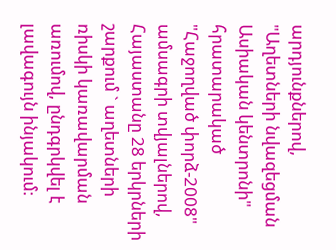արդյունքներով, "Աղետների նվազեցման Ասիական կենտրոնի" հրատարակած "Հաջողված փորձ-2008" ամսագրի տվյալներով, Հայաստանը 28 երկրների շարքում ` աղետների ռիսկի կառավարման առումով, ընդգրկվել է լավագույն ինյակում: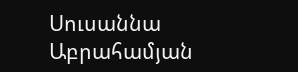Սուսաննա Աբրահամյան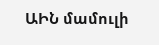ԱԻՆ մամուլի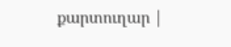քարտուղար |